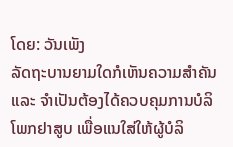ໂດຍ: ວັນເພັງ
ລັດຖະບານຍາມໃດກໍເຫັນຄວາມສຳຄັນ ແລະ ຈຳເປັນຕ້ອງໄດ້ຄວບຄຸມການບໍລິໂພກຢາສູບ ເພື່ອແນໃສ່ໃຫ້ຜູ້ບໍລິ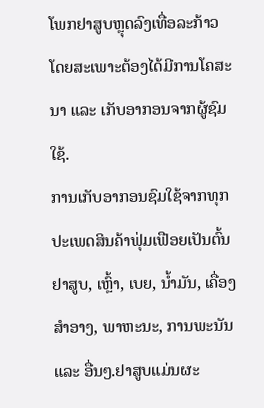ໂພກຢາສູບຫຼຸດລົງເທື່ອລະກ້າວ ໂດຍສະເພາະຕ້ອງໄດ້ມີການໂຄສະນາ ແລະ ເກັບອາກອນຈາກຜູ້ຊົມໃຊ້.
ການເກັບອາກອນຊົມໃຊ້ຈາກທຸກປະເພດສິນຄ້າຟຸ່ມເຟືອຍເປັນຕົ້ນຢາສູບ, ເຫຼົ້າ, ເບຍ, ນໍ້າມັນ, ເຄື່ອງສໍາອາງ, ພາຫະນະ, ການພະນັນ ແລະ ອື່ນໆ.ຢາສູບແມ່ນຜະ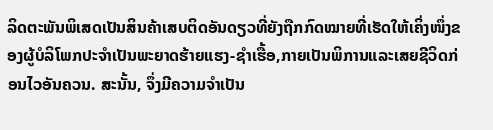ລິດຕະພັນພິເສດເປັນສິນຄ້າເສບຕິດອັນດຽວທີ່ຍັງຖືກກົດໝາຍທີ່ເຮັດໃຫ້ເຄິ່ງໜຶ່ງຂອງຜູ້ບໍລິໂພກປະຈຳເປັນພະຍາດຮ້າຍແຮງ-ຊໍາເຮື້ອ,ກາຍເປັນພິການແລະເສຍຊີວິດກ່ອນໄວອັນຄວນ. ສະນັ້ນ, ຈຶ່ງມີຄວາມຈໍາເປັນ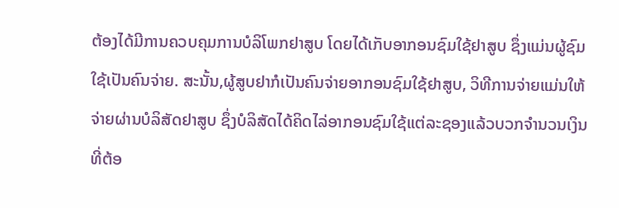ຕ້ອງໄດ້ມີການຄວບຄຸມການບໍລິໂພກຢາສູບ ໂດຍໄດ້ເກັບອາກອນຊົມໃຊ້ຢາສູບ ຊຶ່ງແມ່ນຜູ້ຊົມໃຊ້ເປັນຄົນຈ່າຍ. ສະນັ້ນ,ຜູ້ສູບຢາກໍເປັນຄົນຈ່າຍອາກອນຊົມໃຊ້ຢາສູບ, ວິທີການຈ່າຍແມ່ນໃຫ້ຈ່າຍຜ່ານບໍລິສັດຢາສູບ ຊຶ່ງບໍລິສັດໄດ້ຄິດໄລ່ອາກອນຊົມໃຊ້ແຕ່ລະຊອງແລ້ວບວກຈໍານວນເງິນທີ່ຕ້ອ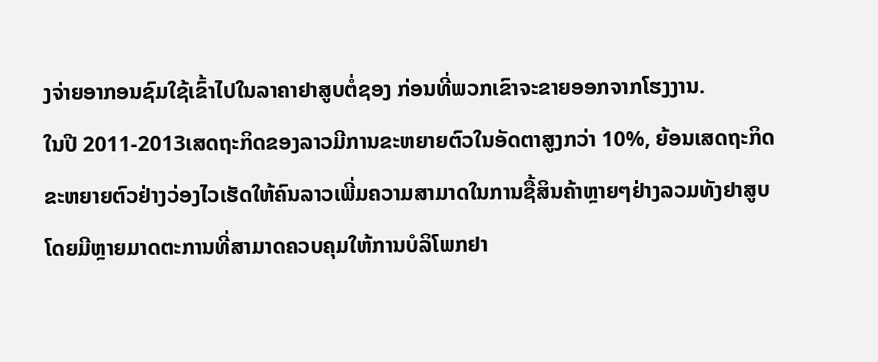ງຈ່າຍອາກອນຊົມໃຊ້ເຂົ້າໄປໃນລາຄາຢາສູບຕໍ່ຊອງ ກ່ອນທີ່ພວກເຂົາຈະຂາຍອອກຈາກໂຮງງານ.
ໃນປີ 2011-2013ເສດຖະກິດຂອງລາວມີການຂະຫຍາຍຕົວໃນອັດຕາສູງກວ່າ 10%, ຍ້ອນເສດຖະກິດຂະຫຍາຍຕົວຢ່າງວ່ອງໄວເຮັດໃຫ້ຄົນລາວເພີ່ມຄວາມສາມາດໃນການຊື້ສິນຄ້າຫຼາຍໆຢ່າງລວມທັງຢາສູບ ໂດຍມີຫຼາຍມາດຕະການທີ່ສາມາດຄວບຄຸມໃຫ້ການບໍລິໂພກຢາ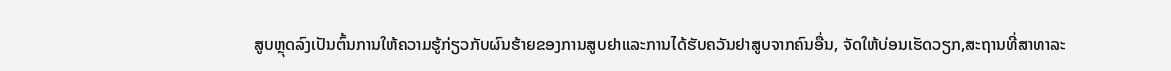ສູບຫຼຸດລົງເປັນຕົ້ນການໃຫ້ຄວາມຮູ້ກ່ຽວກັບຜົນຮ້າຍຂອງການສູບຢາແລະການໄດ້ຮັບຄວັນຢາສູບຈາກຄົນອື່ນ, ຈັດໃຫ້ບ່ອນເຮັດວຽກ,ສະຖານທີ່ສາທາລະ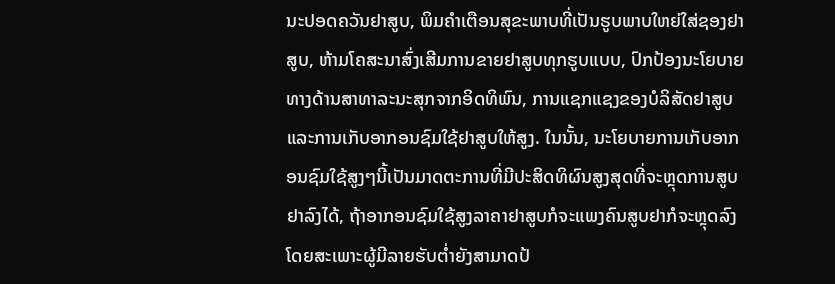ນະປອດຄວັນຢາສູບ, ພິມຄໍາເຕືອນສຸຂະພາບທີ່ເປັນຮູບພາບໃຫຍ່ໃສ່ຊອງຢາສູບ, ຫ້າມໂຄສະນາສົ່ງເສີມການຂາຍຢາສູບທຸກຮູບແບບ, ປົກປ້ອງນະໂຍບາຍທາງດ້ານສາທາລະນະສຸກຈາກອິດທິພົນ, ການແຊກແຊງຂອງບໍລິສັດຢາສູບແລະການເກັບອາກອນຊົມໃຊ້ຢາສູບໃຫ້ສູງ. ໃນນັ້ນ, ນະໂຍບາຍການເກັບອາກອນຊົມໃຊ້ສູງໆນີ້ເປັນມາດຕະການທີ່ມີປະສິດທິຜົນສູງສຸດທີ່ຈະຫຼຸດການສູບຢາລົງໄດ້, ຖ້າອາກອນຊົມໃຊ້ສູງລາຄາຢາສູບກໍຈະແພງຄົນສູບຢາກໍຈະຫຼຸດລົງໂດຍສະເພາະຜູ້ມີລາຍຮັບຕໍ່າຍັງສາມາດປ້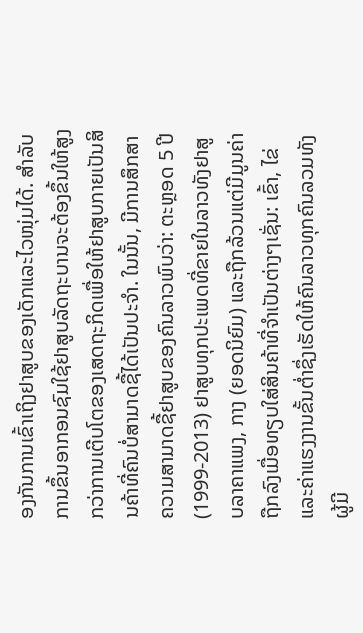ອງກັນການເຂົ້າເຖິງຢາສູບຂອງເດັກແລະໄວໜຸ່ມໄດ້. ສຳລັບການຂຶ້ນອາກອນຊົມໃຊ້ຢາສູບລັດຖະບານຈະຕ້ອງຂຶ້ນໃຫ້ສູງກວ່າການເຕີບໂຕຂອງເສດຖະກິດເພື່ອໃຫ້ຢາສູບກາຍເປັນສິນຄ້າທີ່ຄົນບໍ່ສາມາດຊື້ໄດ້ເປັນປະຈໍາ. ໃນນັ້ນ, ມີການສຶກສາຄວາມສາມາດຊື້ຢາສູບຂອງຄົນລາວພົບວ່າ: ຕະຫຼອດ 5 ປີ (1999-2013) ຢາສູບທຸກປະເພດທີ່ຂາຍໃນລາວທັງຢາສູບລາຄາແພງ, ກາງ (ຍອດນິຍົມ) ແລະຖືກລ້ວນແຕ່ມີມູນຄ່າຖືກລົງເມື່ອທຽບໃສ່ສິນຄ້າທີ່ຈໍາເປັນຕ່າງໆເຊັ່ນ: ເຂົ້າ, ໄຂ່ແລະຄ່າແຮງງານຂັ້ນຕໍ່າຊຶ່ງເຮັດໃຫ້ຄົນລາວທຸກຄົນລວມທັງຜູ້ມີ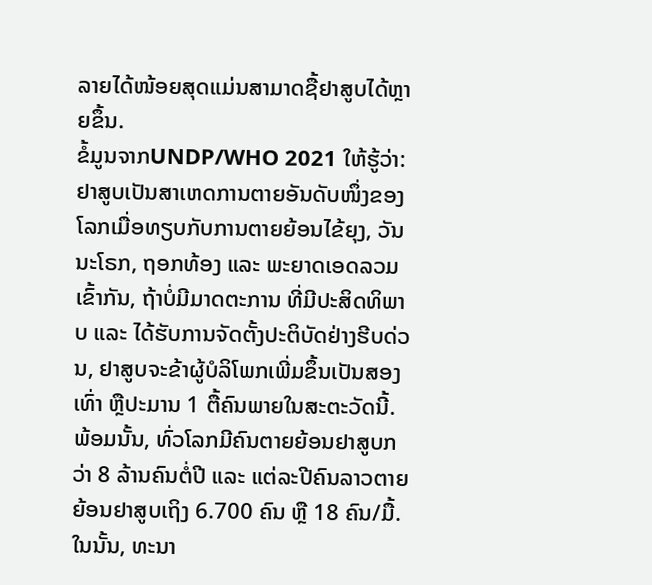ລາຍໄດ້ໜ້ອຍສຸດແມ່ນສາມາດຊື້ຢາສູບໄດ້ຫຼາຍຂຶ້ນ.
ຂໍ້ມູນຈາກUNDP/WHO 2021 ໃຫ້ຮູ້ວ່າ: ຢາສູບເປັນສາເຫດການຕາຍອັນດັບໜຶ່ງຂອງໂລກເມື່ອທຽບກັບການຕາຍຍ້ອນໄຂ້ຍຸງ, ວັນນະໂຣກ, ຖອກທ້ອງ ແລະ ພະຍາດເອດລວມເຂົ້າກັນ, ຖ້າບໍ່ມີມາດຕະການ ທີ່ມີປະສິດທິພາບ ແລະ ໄດ້ຮັບການຈັດຕັ້ງປະຕິບັດຢ່າງຮີບດ່ວນ, ຢາສູບຈະຂ້າຜູ້ບໍລິໂພກເພີ່ມຂຶ້ນເປັນສອງເທົ່າ ຫຼືປະມານ 1 ຕື້ຄົນພາຍໃນສະຕະວັດນີ້. ພ້ອມນັ້ນ, ທົ່ວໂລກມີຄົນຕາຍຍ້ອນຢາສູບກວ່າ 8 ລ້ານຄົນຕໍ່ປີ ແລະ ແຕ່ລະປີຄົນລາວຕາຍຍ້ອນຢາສູບເຖິງ 6.700 ຄົນ ຫຼື 18 ຄົນ/ມື້. ໃນນັ້ນ, ທະນາ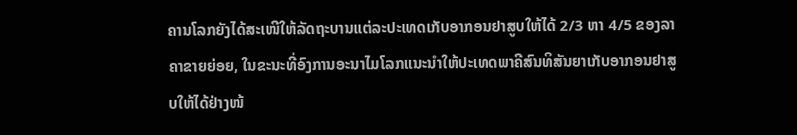ຄານໂລກຍັງໄດ້ສະເໜີໃຫ້ລັດຖະບານແຕ່ລະປະເທດເກັບອາກອນຢາສູບໃຫ້ໄດ້ 2/3 ຫາ 4/5 ຂອງລາຄາຂາຍຍ່ອຍ, ໃນຂະນະທີ່ອົງການອະນາໄມໂລກແນະນໍາໃຫ້ປະເທດພາຄີສົນທິສັນຍາເກັບອາກອນຢາສູບໃຫ້ໄດ້ຢ່າງໜ້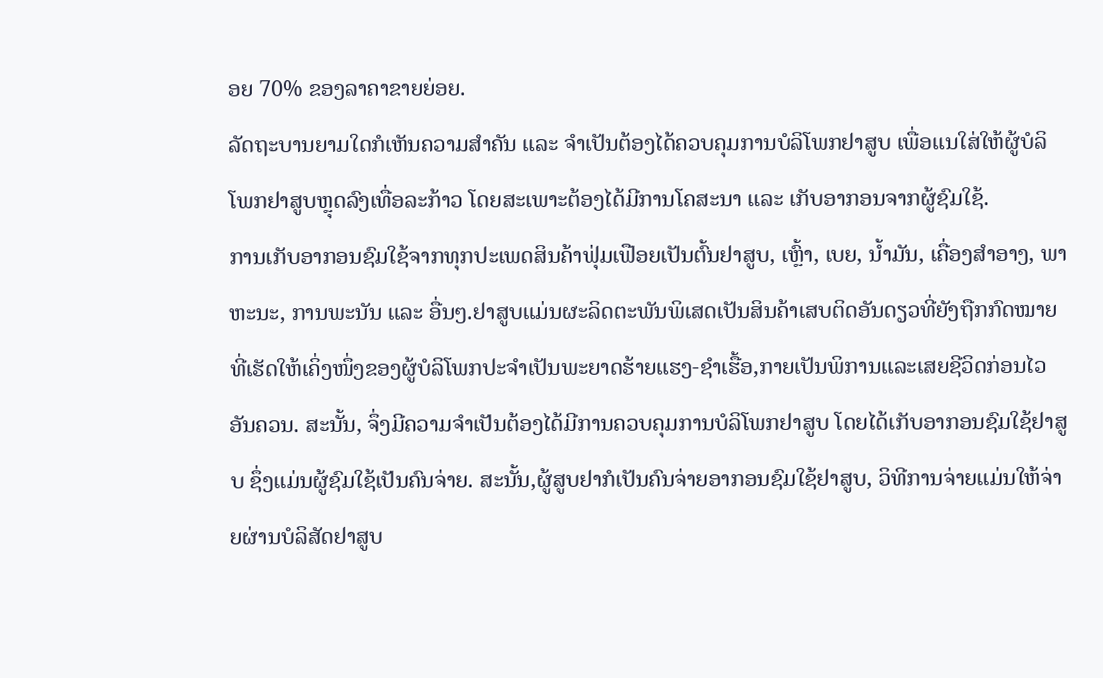ອຍ 70% ຂອງລາຄາຂາຍຍ່ອຍ.
ລັດຖະບານຍາມໃດກໍເຫັນຄວາມສຳຄັນ ແລະ ຈຳເປັນຕ້ອງໄດ້ຄວບຄຸມການບໍລິໂພກຢາສູບ ເພື່ອແນໃສ່ໃຫ້ຜູ້ບໍລິໂພກຢາສູບຫຼຸດລົງເທື່ອລະກ້າວ ໂດຍສະເພາະຕ້ອງໄດ້ມີການໂຄສະນາ ແລະ ເກັບອາກອນຈາກຜູ້ຊົມໃຊ້.
ການເກັບອາກອນຊົມໃຊ້ຈາກທຸກປະເພດສິນຄ້າຟຸ່ມເຟືອຍເປັນຕົ້ນຢາສູບ, ເຫຼົ້າ, ເບຍ, ນໍ້າມັນ, ເຄື່ອງສໍາອາງ, ພາຫະນະ, ການພະນັນ ແລະ ອື່ນໆ.ຢາສູບແມ່ນຜະລິດຕະພັນພິເສດເປັນສິນຄ້າເສບຕິດອັນດຽວທີ່ຍັງຖືກກົດໝາຍທີ່ເຮັດໃຫ້ເຄິ່ງໜຶ່ງຂອງຜູ້ບໍລິໂພກປະຈຳເປັນພະຍາດຮ້າຍແຮງ-ຊໍາເຮື້ອ,ກາຍເປັນພິການແລະເສຍຊີວິດກ່ອນໄວອັນຄວນ. ສະນັ້ນ, ຈຶ່ງມີຄວາມຈໍາເປັນຕ້ອງໄດ້ມີການຄວບຄຸມການບໍລິໂພກຢາສູບ ໂດຍໄດ້ເກັບອາກອນຊົມໃຊ້ຢາສູບ ຊຶ່ງແມ່ນຜູ້ຊົມໃຊ້ເປັນຄົນຈ່າຍ. ສະນັ້ນ,ຜູ້ສູບຢາກໍເປັນຄົນຈ່າຍອາກອນຊົມໃຊ້ຢາສູບ, ວິທີການຈ່າຍແມ່ນໃຫ້ຈ່າຍຜ່ານບໍລິສັດຢາສູບ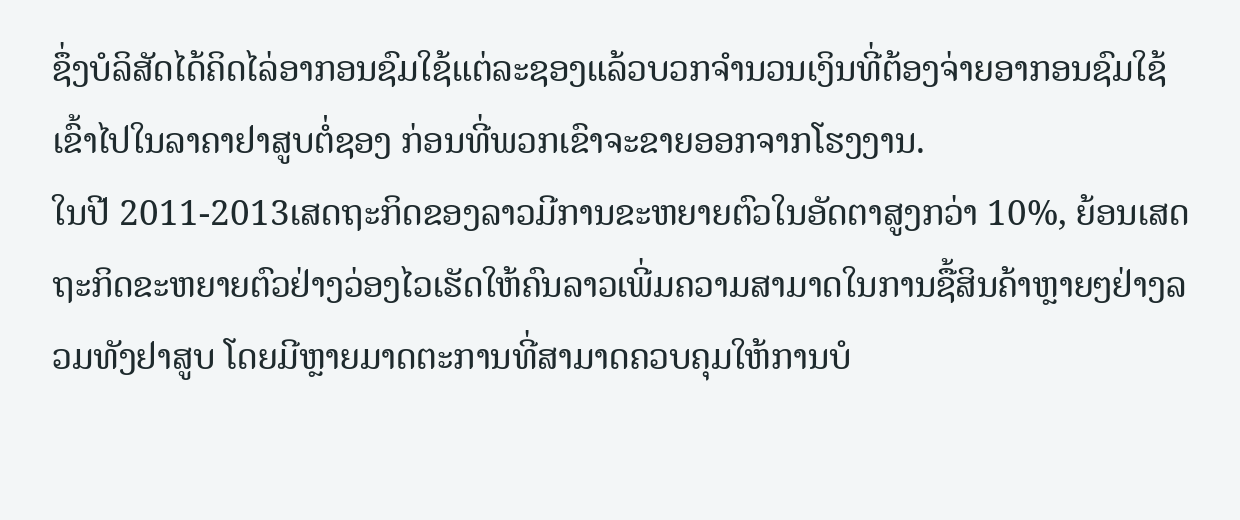ຊຶ່ງບໍລິສັດໄດ້ຄິດໄລ່ອາກອນຊົມໃຊ້ແຕ່ລະຊອງແລ້ວບວກຈໍານວນເງິນທີ່ຕ້ອງຈ່າຍອາກອນຊົມໃຊ້ເຂົ້າໄປໃນລາຄາຢາສູບຕໍ່ຊອງ ກ່ອນທີ່ພວກເຂົາຈະຂາຍອອກຈາກໂຮງງານ.
ໃນປີ 2011-2013ເສດຖະກິດຂອງລາວມີການຂະຫຍາຍຕົວໃນອັດຕາສູງກວ່າ 10%, ຍ້ອນເສດຖະກິດຂະຫຍາຍຕົວຢ່າງວ່ອງໄວເຮັດໃຫ້ຄົນລາວເພີ່ມຄວາມສາມາດໃນການຊື້ສິນຄ້າຫຼາຍໆຢ່າງລວມທັງຢາສູບ ໂດຍມີຫຼາຍມາດຕະການທີ່ສາມາດຄວບຄຸມໃຫ້ການບໍ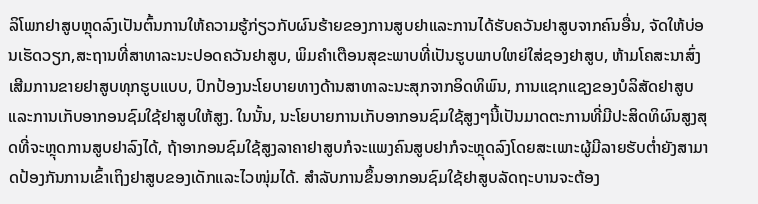ລິໂພກຢາສູບຫຼຸດລົງເປັນຕົ້ນການໃຫ້ຄວາມຮູ້ກ່ຽວກັບຜົນຮ້າຍຂອງການສູບຢາແລະການໄດ້ຮັບຄວັນຢາສູບຈາກຄົນອື່ນ, ຈັດໃຫ້ບ່ອນເຮັດວຽກ,ສະຖານທີ່ສາທາລະນະປອດຄວັນຢາສູບ, ພິມຄໍາເຕືອນສຸຂະພາບທີ່ເປັນຮູບພາບໃຫຍ່ໃສ່ຊອງຢາສູບ, ຫ້າມໂຄສະນາສົ່ງເສີມການຂາຍຢາສູບທຸກຮູບແບບ, ປົກປ້ອງນະໂຍບາຍທາງດ້ານສາທາລະນະສຸກຈາກອິດທິພົນ, ການແຊກແຊງຂອງບໍລິສັດຢາສູບແລະການເກັບອາກອນຊົມໃຊ້ຢາສູບໃຫ້ສູງ. ໃນນັ້ນ, ນະໂຍບາຍການເກັບອາກອນຊົມໃຊ້ສູງໆນີ້ເປັນມາດຕະການທີ່ມີປະສິດທິຜົນສູງສຸດທີ່ຈະຫຼຸດການສູບຢາລົງໄດ້, ຖ້າອາກອນຊົມໃຊ້ສູງລາຄາຢາສູບກໍຈະແພງຄົນສູບຢາກໍຈະຫຼຸດລົງໂດຍສະເພາະຜູ້ມີລາຍຮັບຕໍ່າຍັງສາມາດປ້ອງກັນການເຂົ້າເຖິງຢາສູບຂອງເດັກແລະໄວໜຸ່ມໄດ້. ສຳລັບການຂຶ້ນອາກອນຊົມໃຊ້ຢາສູບລັດຖະບານຈະຕ້ອງ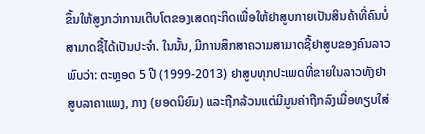ຂຶ້ນໃຫ້ສູງກວ່າການເຕີບໂຕຂອງເສດຖະກິດເພື່ອໃຫ້ຢາສູບກາຍເປັນສິນຄ້າທີ່ຄົນບໍ່ສາມາດຊື້ໄດ້ເປັນປະຈໍາ. ໃນນັ້ນ, ມີການສຶກສາຄວາມສາມາດຊື້ຢາສູບຂອງຄົນລາວພົບວ່າ: ຕະຫຼອດ 5 ປີ (1999-2013) ຢາສູບທຸກປະເພດທີ່ຂາຍໃນລາວທັງຢາສູບລາຄາແພງ, ກາງ (ຍອດນິຍົມ) ແລະຖືກລ້ວນແຕ່ມີມູນຄ່າຖືກລົງເມື່ອທຽບໃສ່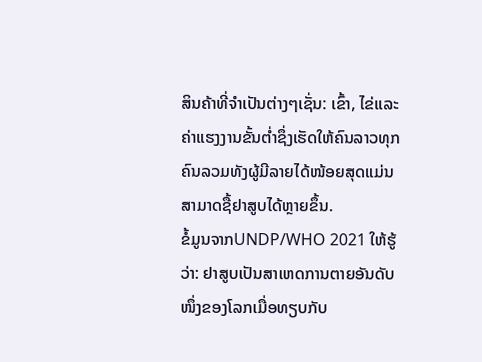ສິນຄ້າທີ່ຈໍາເປັນຕ່າງໆເຊັ່ນ: ເຂົ້າ, ໄຂ່ແລະຄ່າແຮງງານຂັ້ນຕໍ່າຊຶ່ງເຮັດໃຫ້ຄົນລາວທຸກຄົນລວມທັງຜູ້ມີລາຍໄດ້ໜ້ອຍສຸດແມ່ນສາມາດຊື້ຢາສູບໄດ້ຫຼາຍຂຶ້ນ.
ຂໍ້ມູນຈາກUNDP/WHO 2021 ໃຫ້ຮູ້ວ່າ: ຢາສູບເປັນສາເຫດການຕາຍອັນດັບໜຶ່ງຂອງໂລກເມື່ອທຽບກັບ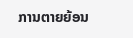ການຕາຍຍ້ອນ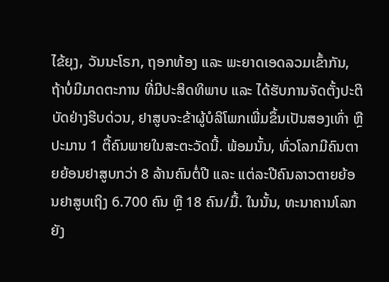ໄຂ້ຍຸງ, ວັນນະໂຣກ, ຖອກທ້ອງ ແລະ ພະຍາດເອດລວມເຂົ້າກັນ, ຖ້າບໍ່ມີມາດຕະການ ທີ່ມີປະສິດທິພາບ ແລະ ໄດ້ຮັບການຈັດຕັ້ງປະຕິບັດຢ່າງຮີບດ່ວນ, ຢາສູບຈະຂ້າຜູ້ບໍລິໂພກເພີ່ມຂຶ້ນເປັນສອງເທົ່າ ຫຼືປະມານ 1 ຕື້ຄົນພາຍໃນສະຕະວັດນີ້. ພ້ອມນັ້ນ, ທົ່ວໂລກມີຄົນຕາຍຍ້ອນຢາສູບກວ່າ 8 ລ້ານຄົນຕໍ່ປີ ແລະ ແຕ່ລະປີຄົນລາວຕາຍຍ້ອນຢາສູບເຖິງ 6.700 ຄົນ ຫຼື 18 ຄົນ/ມື້. ໃນນັ້ນ, ທະນາຄານໂລກຍັງ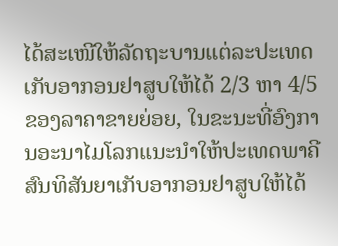ໄດ້ສະເໜີໃຫ້ລັດຖະບານແຕ່ລະປະເທດເກັບອາກອນຢາສູບໃຫ້ໄດ້ 2/3 ຫາ 4/5 ຂອງລາຄາຂາຍຍ່ອຍ, ໃນຂະນະທີ່ອົງການອະນາໄມໂລກແນະນໍາໃຫ້ປະເທດພາຄີສົນທິສັນຍາເກັບອາກອນຢາສູບໃຫ້ໄດ້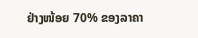ຢ່າງໜ້ອຍ 70% ຂອງລາຄາ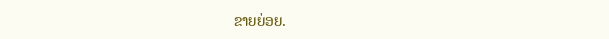ຂາຍຍ່ອຍ.